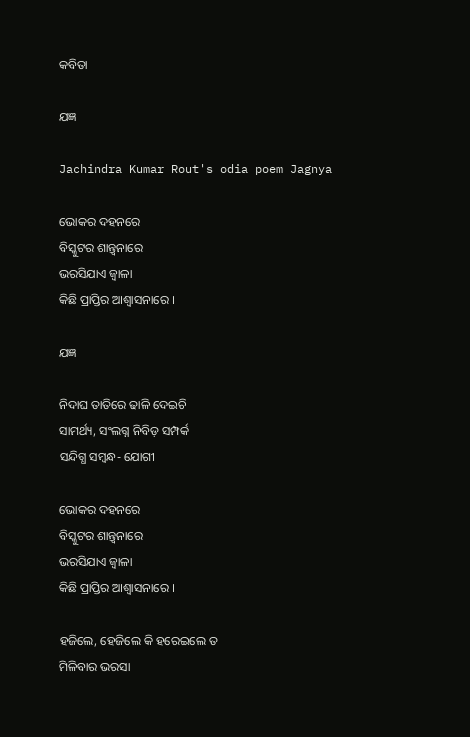କବିତା

ଯଜ୍ଞ

Jachindra Kumar Rout's odia poem Jagnya

ଭୋକର ଦହନରେ
ବିସ୍କୁଟର ଶାନ୍ତ୍ୱନାରେ
ଭରସିଯାଏ ଜ୍ୱାଳା
କିଛି ପ୍ରାପ୍ତିର ଆଶ୍ୱାସନାରେ ।

ଯଜ୍ଞ

ନିଦାଘ ତାତିରେ ଢାଳି ଦେଇଚି
ସାମର୍ଥ୍ୟ, ସଂଲଗ୍ନ ନିବିଡ଼ ସମ୍ପର୍କ
ସନ୍ଦିଗ୍ଧ ସମ୍ୱନ୍ଧ- ଯୋଗୀ

ଭୋକର ଦହନରେ
ବିସ୍କୁଟର ଶାନ୍ତ୍ୱନାରେ
ଭରସିଯାଏ ଜ୍ୱାଳା
କିଛି ପ୍ରାପ୍ତିର ଆଶ୍ୱାସନାରେ ।

ହଜିଲେ, ହେଜିଲେ କି ହରେଇଲେ ତ
ମିଳିବାର ଭରସା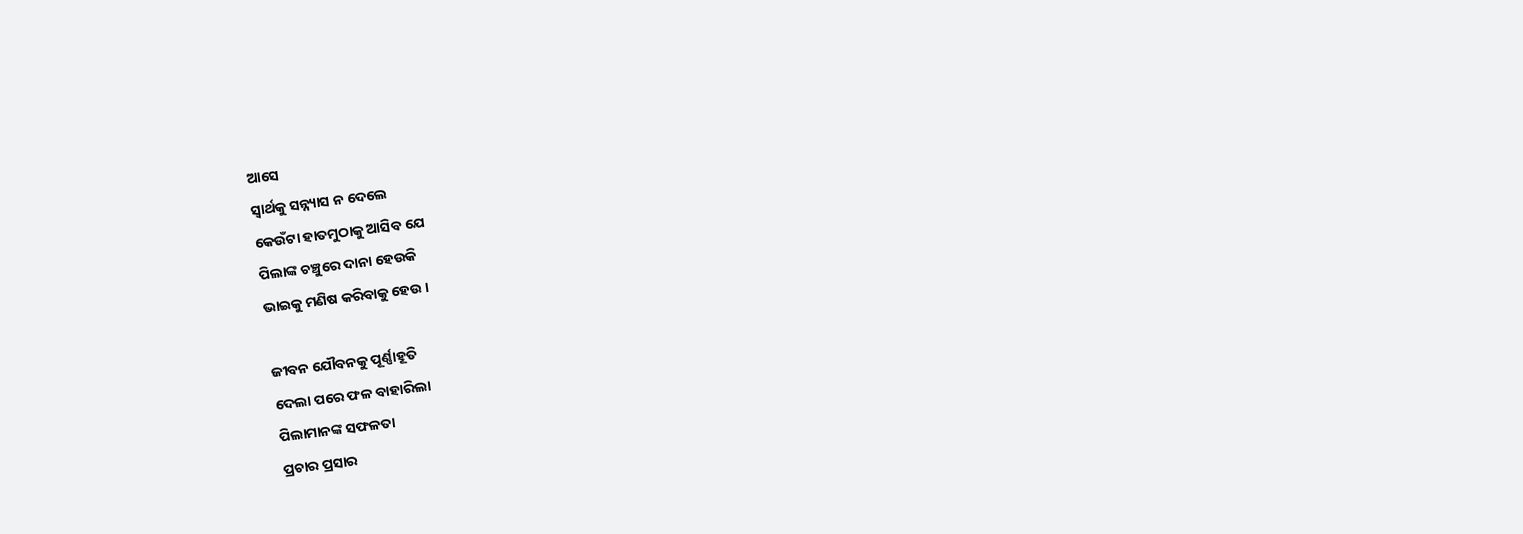ଆସେ
ସ୍ୱାର୍ଥକୁ ସନ୍ନ୍ୟାସ ନ ଦେଲେ
କେଉଁଟା ହାତମୁଠାକୁ ଆସିବ ଯେ
ପିଲାଙ୍କ ଚଞ୍ଚୁରେ ଦାନା ହେଉକି
ଭାଇକୁ ମଣିଷ କରିବାକୁ ହେଉ ।

ଜୀବନ ଯୌବନକୁ ପୂର୍ଣ୍ଣାହୂତି
ଦେଲା ପରେ ଫଳ ବାହାରିଲା
ପିଲାମାନଙ୍କ ସଫଳତା
ପ୍ରଚାର ପ୍ରସାର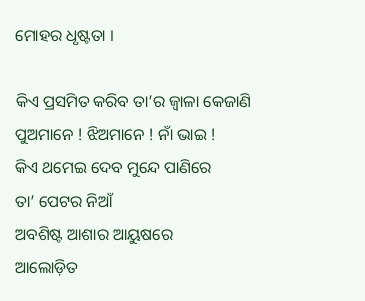ମୋହର ଧୃଷ୍ଟତା ।

କିଏ ପ୍ରସମିତ କରିବ ତା’ର ଜ୍ୱାଳା କେଜାଣି
ପୁଅମାନେ ! ଝିଅମାନେ ! ନାଁ ଭାଇ !
କିଏ ଥମେଇ ଦେବ ମୁନ୍ଦେ ପାଣିରେ
ତା’ ପେଟର ନିଆଁ
ଅବଶିଷ୍ଟ ଆଶାର ଆୟୁଷରେ
ଆଲୋଡ଼ିତ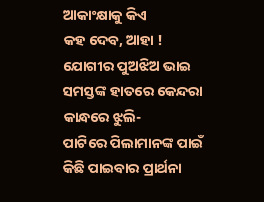ଆକାଂକ୍ଷାକୁ କିଏ
କହ ଦେବ, ଆହା !
ଯୋଗୀର ପୁଅଝିଅ ଭାଇ
ସମସ୍ତଙ୍କ ହାତରେ କେନ୍ଦରା
କାନ୍ଧରେ ଝୁଲି-
ପାଟିରେ ପିଲାମାନଙ୍କ ପାଇଁ
କିଛି ପାଇବାର ପ୍ରାର୍ଥନା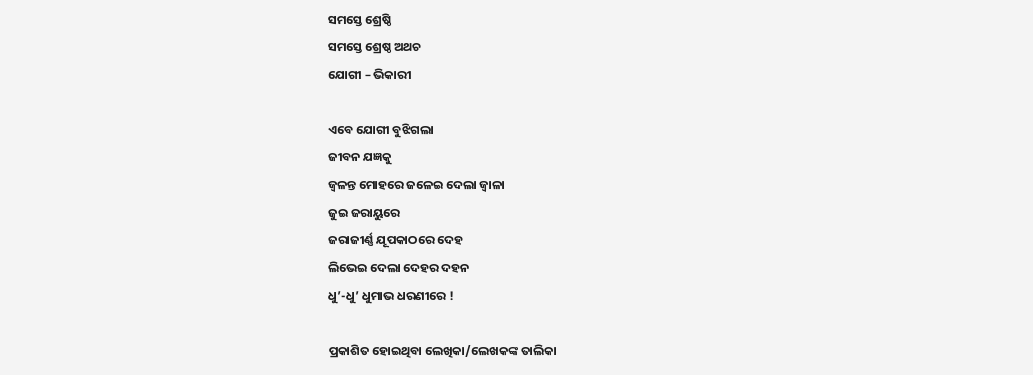ସମସ୍ତେ ଶ୍ରେଷ୍ଠି
ସମସ୍ତେ ଶ୍ରେଷ୍ଠ ଅଥଚ
ଯୋଗୀ – ଭିକାରୀ

ଏବେ ଯୋଗୀ ବୁଝିଗଲା
ଜୀବନ ଯଜ୍ଞକୁ
ଜ୍ୱଳନ୍ତ ମୋହରେ ଜଳେଇ ଦେଲା ଜ୍ୱାଳା
ଜୁଇ ଜରାୟୁରେ
ଜରାଜୀର୍ଣ୍ଣ ଯୂପକାଠରେ ଦେହ
ଲିଭେଇ ଦେଲା ଦେହର ଦହନ
ଧୁ’-ଧୁ’ ଧୁମାଭ ଧରଣୀରେ !

ପ୍ରକାଶିତ ହୋଇଥିବା ଲେଖିକା/ଲେଖକଙ୍କ ତାଲିକା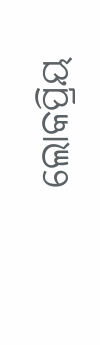ଲୋକପ୍ରିୟ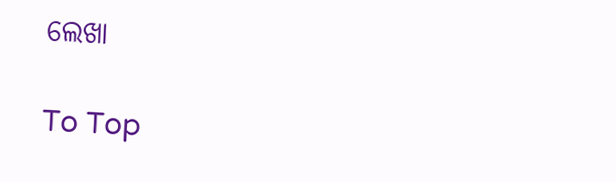ଲେଖା

To Top